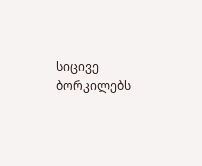სიცივე
ბორკილებს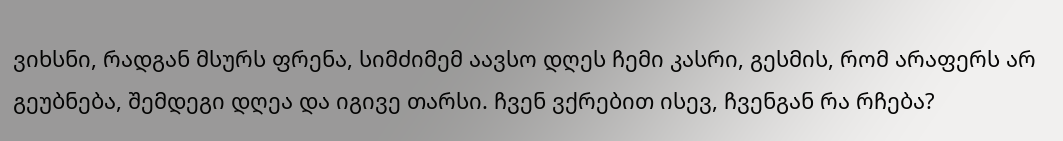ვიხსნი, რადგან მსურს ფრენა, სიმძიმემ აავსო დღეს ჩემი კასრი, გესმის, რომ არაფერს არ გეუბნება, შემდეგი დღეა და იგივე თარსი. ჩვენ ვქრებით ისევ, ჩვენგან რა რჩება?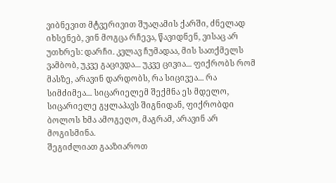ვიბნევით მტვერივით შუაღამის ქარში, ძნელად იხსენებ, ვინ მოგცა რჩევა, წავიდნენ, ვისაც არ უთხრეს: დარჩი. კვლავ ჩუმადაა, მის სათქმელს ვამბობ, უკვე გაცივდა... უკვე ცივია... ფიქრობს რომ მასზე, არავინ დარდობს, რა სიცივეა... რა სიმძიმეა... სიცარიელემ შექმნა ეს მდელო, სიცარიელე გყლაპავს შიგნიდან, ფიქრობდი ბოლოს ხმა ამოგეღო, მაგრამ, არავინ არ მოგისმინა.
შეგიძლიათ გააზიაროთ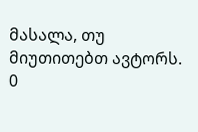მასალა, თუ მიუთითებთ ავტორს.
0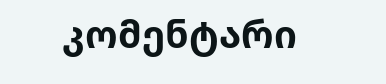კომენტარი